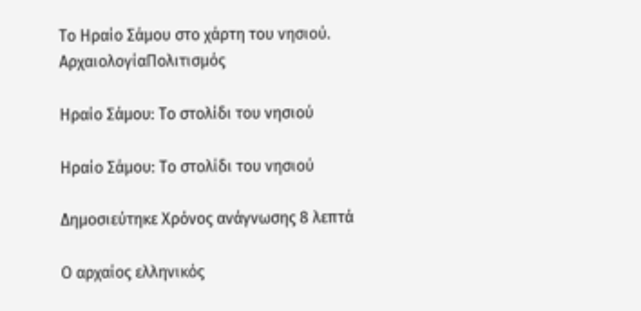Το Ηραίο Σάμου στο χάρτη του νησιού.
ΑρχαιολογίαΠολιτισμός

Ηραίο Σάμου: Το στολίδι του νησιού

Ηραίο Σάμου: Το στολίδι του νησιού

Δημοσιεύτηκε Χρόνος ανάγνωσης 8 λεπτά

Ο αρχαίος ελληνικός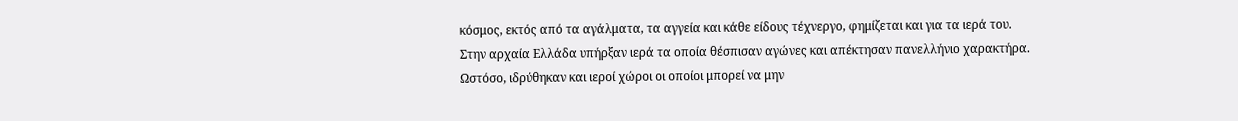κόσμος, εκτός από τα αγάλματα, τα αγγεία και κάθε είδους τέχνεργο, φημίζεται και για τα ιερά του. Στην αρχαία Ελλάδα υπήρξαν ιερά τα οποία θέσπισαν αγώνες και απέκτησαν πανελλήνιο χαρακτήρα. Ωστόσο, ιδρύθηκαν και ιεροί χώροι οι οποίοι μπορεί να μην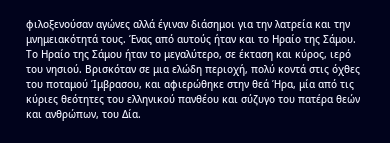φιλοξενούσαν αγώνες αλλά έγιναν διάσημοι για την λατρεία και την μνημειακότητά τους. Ένας από αυτούς ήταν και το Ηραίο της Σάμου. Το Ηραίο της Σάμου ήταν το μεγαλύτερο, σε έκταση και κύρος, ιερό του νησιού. Βρισκόταν σε μια ελώδη περιοχή, πολύ κοντά στις όχθες του ποταμού Ίμβρασου, και αφιερώθηκε στην θεά Ήρα, μία από τις κύριες θεότητες του ελληνικού πανθέου και σύζυγο του πατέρα θεών και ανθρώπων, του Δία.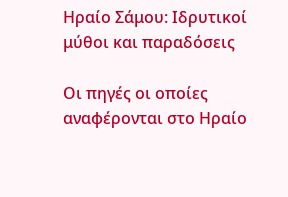Ηραίο Σάμου: Ιδρυτικοί μύθοι και παραδόσεις

Οι πηγές οι οποίες αναφέρονται στο Ηραίο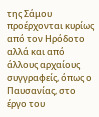της Σάμου προέρχονται κυρίως από τον Ηρόδοτο αλλά και από άλλους αρχαίους συγγραφείς, όπως ο Παυσανίας, στο έργο του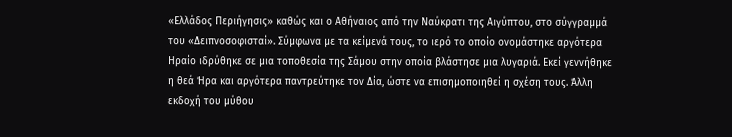«Ελλάδος Περιήγησις» καθώς και ο Αθήναιος από την Ναύκρατι της Αιγύπτου, στο σύγγραμμά του «Δειπνοσοφισταί». Σύμφωνα με τα κείμενά τους, το ιερό το οποίο ονομάστηκε αργότερα Ηραίο ιδρύθηκε σε μια τοποθεσία της Σάμου στην οποία βλάστησε μια λυγαριά. Εκεί γεννήθηκε η θεά Ήρα και αργότερα παντρεύτηκε τον Δία, ώστε να επισημοποιηθεί η σχέση τους. Άλλη εκδοχή του μύθου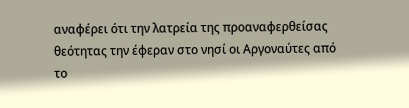αναφέρει ότι την λατρεία της προαναφερθείσας θεότητας την έφεραν στο νησί οι Αργοναύτες από το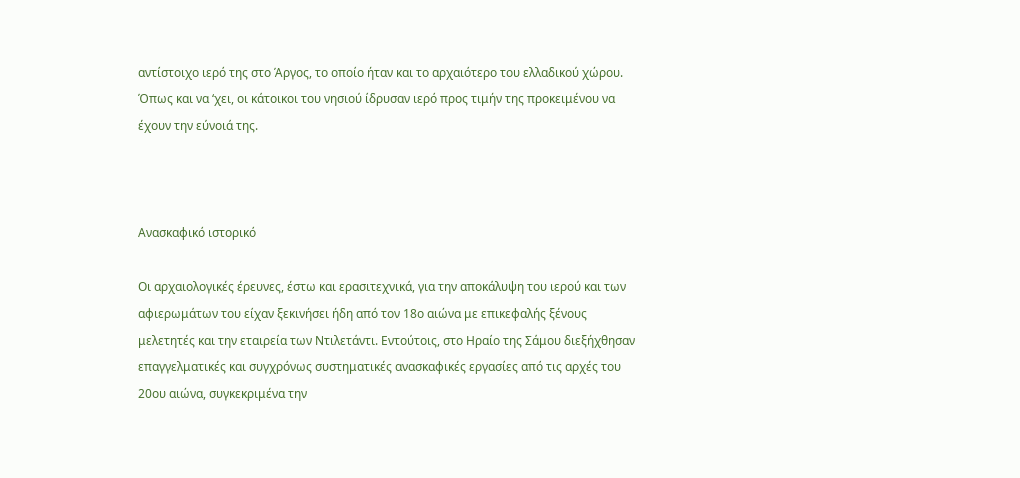αντίστοιχο ιερό της στο Άργος, το οποίο ήταν και το αρχαιότερο του ελλαδικού χώρου. Όπως και να ‘χει, οι κάτοικοι του νησιού ίδρυσαν ιερό προς τιμήν της προκειμένου να έχουν την εύνοιά της.



Ανασκαφικό ιστορικό

Οι αρχαιολογικές έρευνες, έστω και ερασιτεχνικά, για την αποκάλυψη του ιερού και των αφιερωμάτων του είχαν ξεκινήσει ήδη από τον 18ο αιώνα με επικεφαλής ξένους μελετητές και την εταιρεία των Ντιλετάντι. Εντούτοις, στο Ηραίο της Σάμου διεξήχθησαν επαγγελματικές και συγχρόνως συστηματικές ανασκαφικές εργασίες από τις αρχές του 20ου αιώνα, συγκεκριμένα την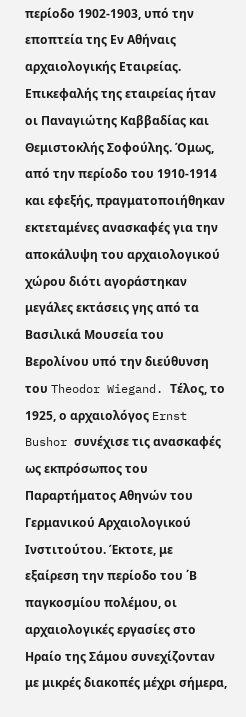περίοδο 1902-1903, υπό την εποπτεία της Εν Αθήναις αρχαιολογικής Εταιρείας. Επικεφαλής της εταιρείας ήταν οι Παναγιώτης Καββαδίας και Θεμιστοκλής Σοφούλης. Όμως, από την περίοδο του 1910-1914 και εφεξής, πραγματοποιήθηκαν εκτεταμένες ανασκαφές για την αποκάλυψη του αρχαιολογικού χώρου διότι αγοράστηκαν μεγάλες εκτάσεις γης από τα Βασιλικά Μουσεία του Βερολίνου υπό την διεύθυνση του Theodor Wiegand. Τέλος, το 1925, ο αρχαιολόγος Ernst Bushor συνέχισε τις ανασκαφές ως εκπρόσωπος του Παραρτήματος Αθηνών του Γερμανικού Αρχαιολογικού Ινστιτούτου. Έκτοτε, με εξαίρεση την περίοδο του ΄Β παγκοσμίου πολέμου, οι αρχαιολογικές εργασίες στο Ηραίο της Σάμου συνεχίζονταν με μικρές διακοπές μέχρι σήμερα,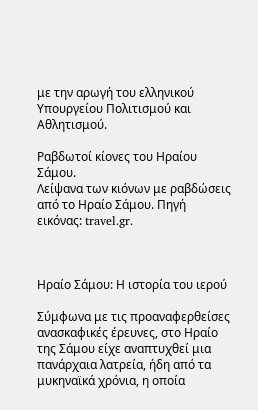με την αρωγή του ελληνικού Υπουργείου Πολιτισμού και Αθλητισμού.

Ραβδωτοί κίονες του Ηραίου Σάμου.
Λείψανα των κιόνων με ραβδώσεις από το Ηραίο Σάμου. Πηγή εικόνας: travel.gr.



Ηραίο Σάμου: Η ιστορία του ιερού

Σύμφωνα με τις προαναφερθείσες ανασκαφικές έρευνες, στο Ηραίο της Σάμου είχε αναπτυχθεί μια πανάρχαια λατρεία, ήδη από τα μυκηναϊκά χρόνια, η οποία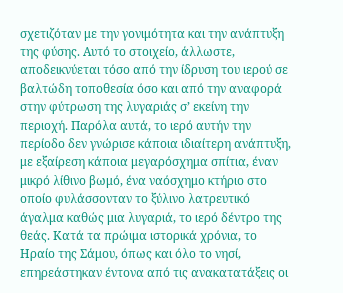σχετιζόταν με την γονιμότητα και την ανάπτυξη της φύσης. Αυτό το στοιχείο, άλλωστε, αποδεικνύεται τόσο από την ίδρυση του ιερού σε βαλτώδη τοποθεσία όσο και από την αναφορά στην φύτρωση της λυγαριάς σ’ εκείνη την περιοχή. Παρόλα αυτά, το ιερό αυτήν την περίοδο δεν γνώρισε κάποια ιδιαίτερη ανάπτυξη, με εξαίρεση κάποια μεγαρόσχημα σπίτια, έναν μικρό λίθινο βωμό, ένα ναόσχημο κτήριο στο οποίο φυλάσσονταν το ξύλινο λατρευτικό άγαλμα καθώς μια λυγαριά, το ιερό δέντρο της θεάς. Κατά τα πρώιμα ιστορικά χρόνια, το Ηραίο της Σάμου, όπως και όλο το νησί, επηρεάστηκαν έντονα από τις ανακατατάξεις οι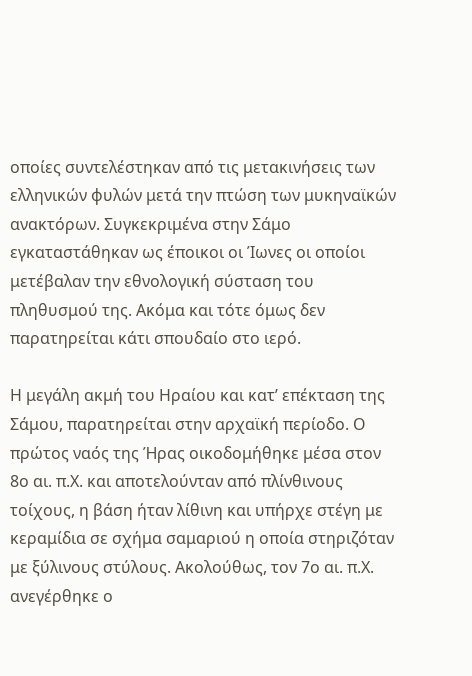οποίες συντελέστηκαν από τις μετακινήσεις των ελληνικών φυλών μετά την πτώση των μυκηναϊκών ανακτόρων. Συγκεκριμένα στην Σάμο εγκαταστάθηκαν ως έποικοι οι Ίωνες οι οποίοι μετέβαλαν την εθνολογική σύσταση του πληθυσμού της. Ακόμα και τότε όμως δεν παρατηρείται κάτι σπουδαίο στο ιερό.

Η μεγάλη ακμή του Ηραίου και κατ’ επέκταση της Σάμου, παρατηρείται στην αρχαϊκή περίοδο. Ο πρώτος ναός της Ήρας οικοδομήθηκε μέσα στον 8ο αι. π.Χ. και αποτελούνταν από πλίνθινους τοίχους, η βάση ήταν λίθινη και υπήρχε στέγη με κεραμίδια σε σχήμα σαμαριού η οποία στηριζόταν με ξύλινους στύλους. Ακολούθως, τον 7ο αι. π.Χ. ανεγέρθηκε ο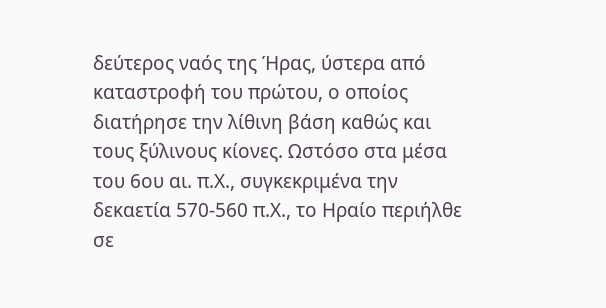δεύτερος ναός της Ήρας, ύστερα από καταστροφή του πρώτου, ο οποίος διατήρησε την λίθινη βάση καθώς και τους ξύλινους κίονες. Ωστόσο στα μέσα του 6ου αι. π.Χ., συγκεκριμένα την δεκαετία 570-560 π.Χ., το Ηραίο περιήλθε σε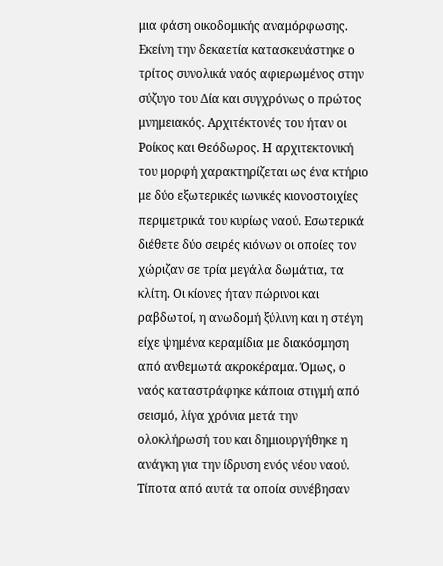μια φάση οικοδομικής αναμόρφωσης. Εκείνη την δεκαετία κατασκευάστηκε ο τρίτος συνολικά ναός αφιερωμένος στην σύζυγο του Δία και συγχρόνως ο πρώτος μνημειακός. Αρχιτέκτονές του ήταν οι Ροίκος και Θεόδωρος. Η αρχιτεκτονική του μορφή χαρακτηρίζεται ως ένα κτήριο με δύο εξωτερικές ιωνικές κιονοστοιχίες περιμετρικά του κυρίως ναού. Εσωτερικά διέθετε δύο σειρές κιόνων οι οποίες τον χώριζαν σε τρία μεγάλα δωμάτια, τα κλίτη. Οι κίονες ήταν πώρινοι και ραβδωτοί, η ανωδομή ξύλινη και η στέγη είχε ψημένα κεραμίδια με διακόσμηση από ανθεμωτά ακροκέραμα. Όμως, ο ναός καταστράφηκε κάποια στιγμή από σεισμό, λίγα χρόνια μετά την ολοκλήρωσή του και δημιουργήθηκε η ανάγκη για την ίδρυση ενός νέου ναού. Τίποτα από αυτά τα οποία συνέβησαν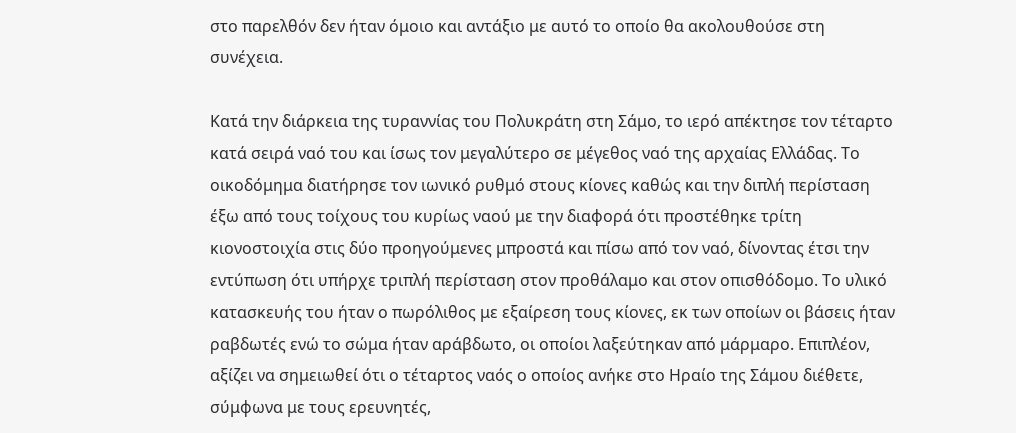στο παρελθόν δεν ήταν όμοιο και αντάξιο με αυτό το οποίο θα ακολουθούσε στη συνέχεια.

Κατά την διάρκεια της τυραννίας του Πολυκράτη στη Σάμο, το ιερό απέκτησε τον τέταρτο κατά σειρά ναό του και ίσως τον μεγαλύτερο σε μέγεθος ναό της αρχαίας Ελλάδας. Το οικοδόμημα διατήρησε τον ιωνικό ρυθμό στους κίονες καθώς και την διπλή περίσταση έξω από τους τοίχους του κυρίως ναού με την διαφορά ότι προστέθηκε τρίτη κιονοστοιχία στις δύο προηγούμενες μπροστά και πίσω από τον ναό, δίνοντας έτσι την εντύπωση ότι υπήρχε τριπλή περίσταση στον προθάλαμο και στον οπισθόδομο. Το υλικό κατασκευής του ήταν ο πωρόλιθος με εξαίρεση τους κίονες, εκ των οποίων οι βάσεις ήταν ραβδωτές ενώ το σώμα ήταν αράβδωτο, οι οποίοι λαξεύτηκαν από μάρμαρο. Επιπλέον, αξίζει να σημειωθεί ότι ο τέταρτος ναός ο οποίος ανήκε στο Ηραίο της Σάμου διέθετε, σύμφωνα με τους ερευνητές,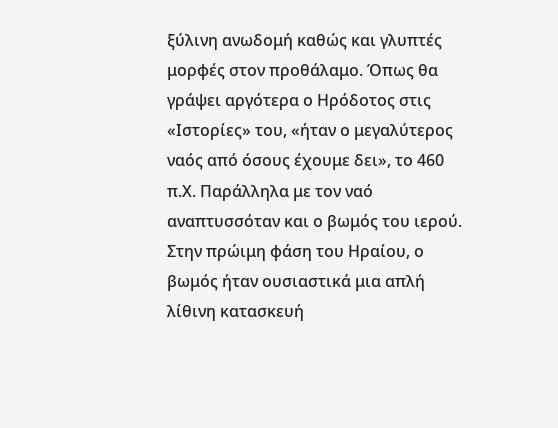ξύλινη ανωδομή καθώς και γλυπτές μορφές στον προθάλαμο. Όπως θα γράψει αργότερα ο Ηρόδοτος στις «Ιστορίες» του, «ήταν ο μεγαλύτερος ναός από όσους έχουμε δει», το 460 π.Χ. Παράλληλα με τον ναό αναπτυσσόταν και ο βωμός του ιερού. Στην πρώιμη φάση του Ηραίου, ο βωμός ήταν ουσιαστικά μια απλή λίθινη κατασκευή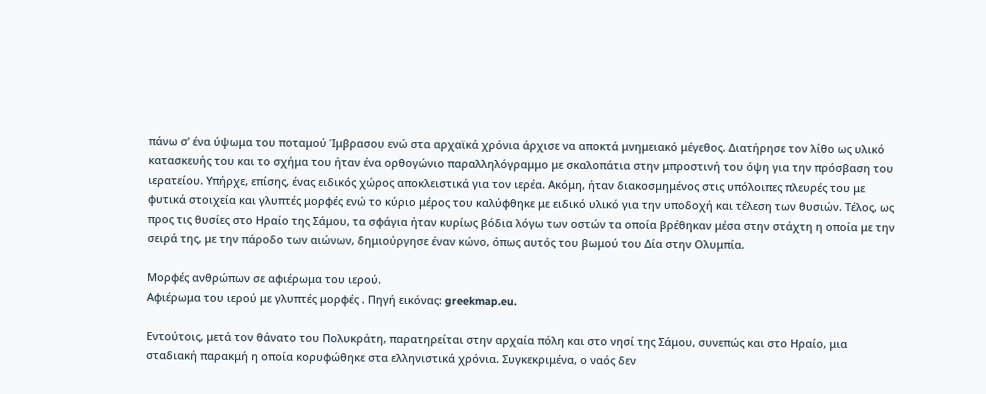πάνω σ’ ένα ύψωμα του ποταμού Ίμβρασου ενώ στα αρχαϊκά χρόνια άρχισε να αποκτά μνημειακό μέγεθος. Διατήρησε τον λίθο ως υλικό κατασκευής του και το σχήμα του ήταν ένα ορθογώνιο παραλληλόγραμμο με σκαλοπάτια στην μπροστινή του όψη για την πρόσβαση του ιερατείου. Υπήρχε, επίσης, ένας ειδικός χώρος αποκλειστικά για τον ιερέα. Ακόμη, ήταν διακοσμημένος στις υπόλοιπες πλευρές του με φυτικά στοιχεία και γλυπτές μορφές ενώ το κύριο μέρος του καλύφθηκε με ειδικό υλικό για την υποδοχή και τέλεση των θυσιών. Τέλος, ως προς τις θυσίες στο Ηραίο της Σάμου, τα σφάγια ήταν κυρίως βόδια λόγω των οστών τα οποία βρέθηκαν μέσα στην στάχτη η οποία με την σειρά της, με την πάροδο των αιώνων, δημιούργησε έναν κώνο, όπως αυτός του βωμού του Δία στην Ολυμπία.

Μορφές ανθρώπων σε αφιέρωμα του ιερού.
Αφιέρωμα του ιερού με γλυπτές μορφές . Πηγή εικόνας: greekmap.eu.

Εντούτοις, μετά τον θάνατο του Πολυκράτη, παρατηρείται στην αρχαία πόλη και στο νησί της Σάμου, συνεπώς και στο Ηραίο, μια σταδιακή παρακμή η οποία κορυφώθηκε στα ελληνιστικά χρόνια. Συγκεκριμένα, ο ναός δεν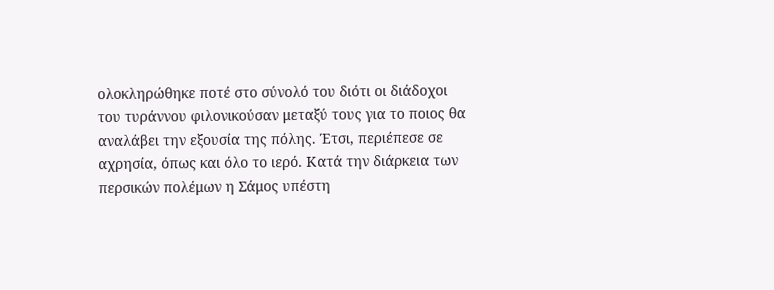ολοκληρώθηκε ποτέ στο σύνολό του διότι οι διάδοχοι του τυράννου φιλονικούσαν μεταξύ τους για το ποιος θα αναλάβει την εξουσία της πόλης. Έτσι, περιέπεσε σε αχρησία, όπως και όλο το ιερό. Κατά την διάρκεια των περσικών πολέμων η Σάμος υπέστη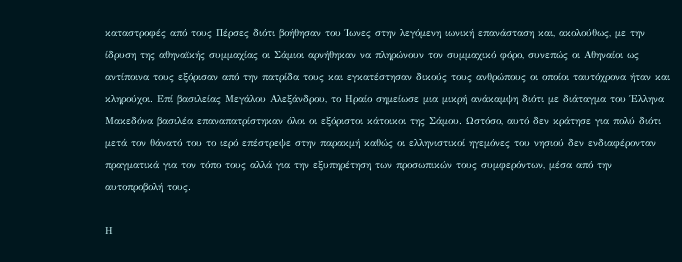καταστροφές από τους Πέρσες διότι βοήθησαν του Ίωνες στην λεγόμενη ιωνική επανάσταση και, ακολούθως, με την ίδρυση της αθηναϊκής συμμαχίας οι Σάμιοι αρνήθηκαν να πληρώνουν τον συμμαχικό φόρο, συνεπώς οι Αθηναίοι ως αντίποινα τους εξόρισαν από την πατρίδα τους και εγκατέστησαν δικούς τους ανθρώπους οι οποίοι ταυτόχρονα ήταν και κληρούχοι. Επί βασιλείας Μεγάλου Αλεξάνδρου, το Ηραίο σημείωσε μια μικρή ανάκαμψη διότι με διάταγμα του Έλληνα Μακεδόνα βασιλέα επαναπατρίστηκαν όλοι οι εξόριστοι κάτοικοι της Σάμου. Ωστόσο, αυτό δεν κράτησε για πολύ διότι μετά τον θάνατό του το ιερό επέστρεψε στην παρακμή καθώς οι ελληνιστικοί ηγεμόνες του νησιού δεν ενδιαφέρονταν πραγματικά για τον τόπο τους αλλά για την εξυπηρέτηση των προσωπικών τους συμφερόντων, μέσα από την αυτοπροβολή τους.

Η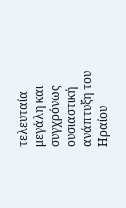τελευταία μεγάλη και συγχρόνως ουσιαστική ανάπτυξη του Ηραίου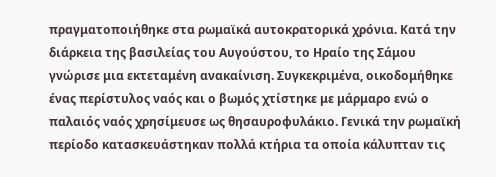πραγματοποιήθηκε στα ρωμαϊκά αυτοκρατορικά χρόνια. Κατά την διάρκεια της βασιλείας του Αυγούστου, το Ηραίο της Σάμου γνώρισε μια εκτεταμένη ανακαίνιση. Συγκεκριμένα, οικοδομήθηκε ένας περίστυλος ναός και ο βωμός χτίστηκε με μάρμαρο ενώ ο παλαιός ναός χρησίμευσε ως θησαυροφυλάκιο. Γενικά την ρωμαϊκή περίοδο κατασκευάστηκαν πολλά κτήρια τα οποία κάλυπταν τις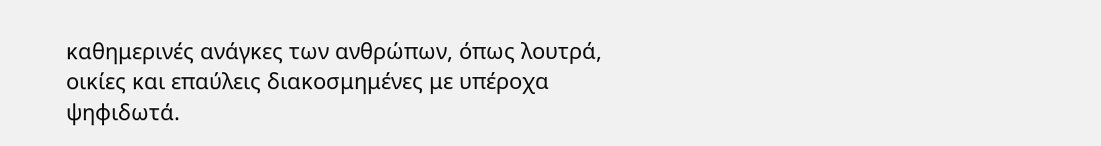καθημερινές ανάγκες των ανθρώπων, όπως λουτρά, οικίες και επαύλεις διακοσμημένες με υπέροχα ψηφιδωτά.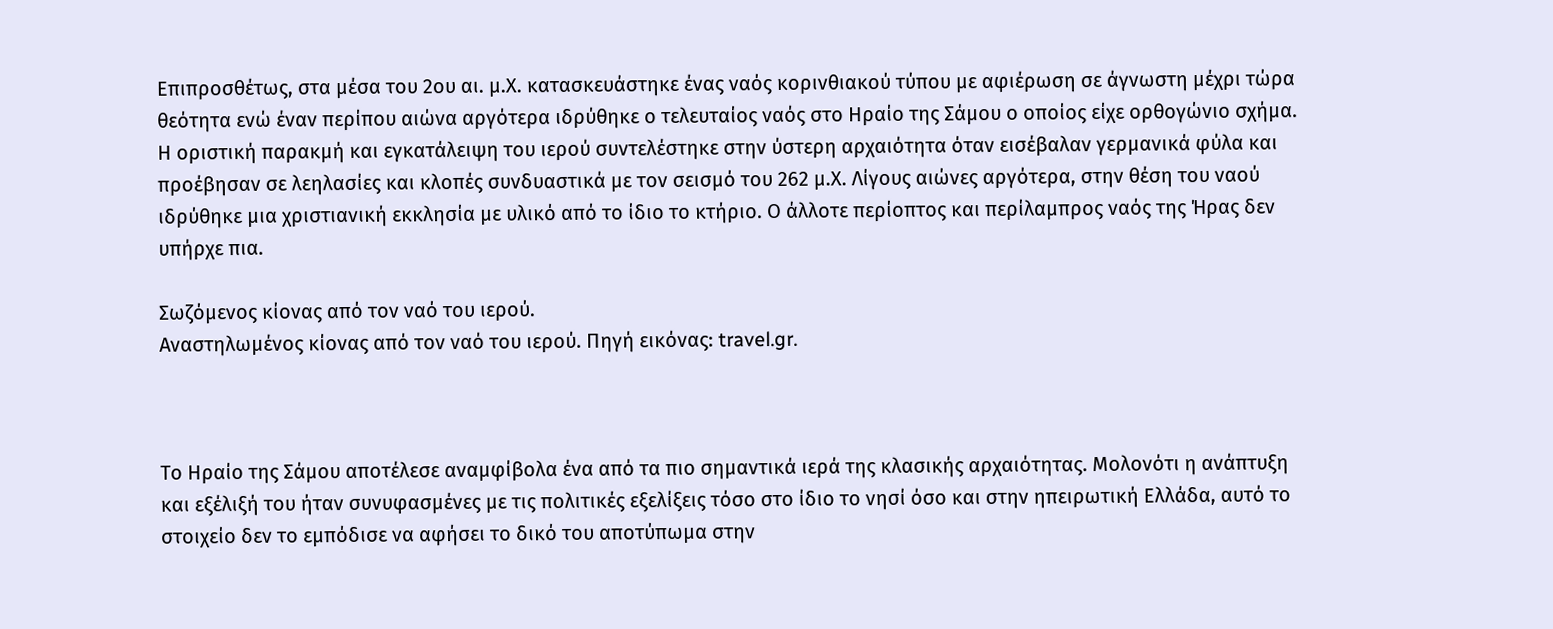Επιπροσθέτως, στα μέσα του 2ου αι. μ.Χ. κατασκευάστηκε ένας ναός κορινθιακού τύπου με αφιέρωση σε άγνωστη μέχρι τώρα θεότητα ενώ έναν περίπου αιώνα αργότερα ιδρύθηκε ο τελευταίος ναός στο Ηραίο της Σάμου ο οποίος είχε ορθογώνιο σχήμα. Η οριστική παρακμή και εγκατάλειψη του ιερού συντελέστηκε στην ύστερη αρχαιότητα όταν εισέβαλαν γερμανικά φύλα και προέβησαν σε λεηλασίες και κλοπές συνδυαστικά με τον σεισμό του 262 μ.Χ. Λίγους αιώνες αργότερα, στην θέση του ναού ιδρύθηκε μια χριστιανική εκκλησία με υλικό από το ίδιο το κτήριο. Ο άλλοτε περίοπτος και περίλαμπρος ναός της Ήρας δεν υπήρχε πια.

Σωζόμενος κίονας από τον ναό του ιερού.
Αναστηλωμένος κίονας από τον ναό του ιερού. Πηγή εικόνας: travel.gr.



Το Ηραίο της Σάμου αποτέλεσε αναμφίβολα ένα από τα πιο σημαντικά ιερά της κλασικής αρχαιότητας. Μολονότι η ανάπτυξη και εξέλιξή του ήταν συνυφασμένες με τις πολιτικές εξελίξεις τόσο στο ίδιο το νησί όσο και στην ηπειρωτική Ελλάδα, αυτό το στοιχείο δεν το εμπόδισε να αφήσει το δικό του αποτύπωμα στην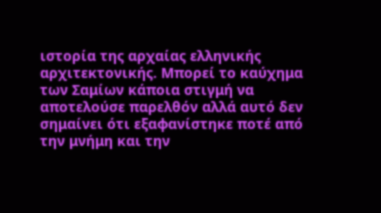ιστορία της αρχαίας ελληνικής αρχιτεκτονικής. Μπορεί το καύχημα των Σαμίων κάποια στιγμή να αποτελούσε παρελθόν αλλά αυτό δεν σημαίνει ότι εξαφανίστηκε ποτέ από την μνήμη και την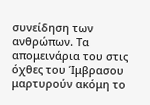συνείδηση των ανθρώπων. Τα απομεινάρια του στις όχθες του Ίμβρασου μαρτυρούν ακόμη το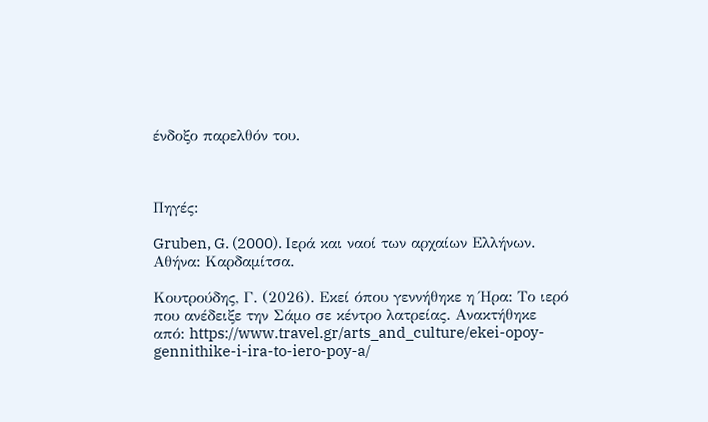ένδοξο παρελθόν του.



Πηγές:

Gruben, G. (2000). Ιερά και ναοί των αρχαίων Ελλήνων. Αθήνα: Καρδαμίτσα.

Κουτρούδης, Γ. (2026). Εκεί όπου γεννήθηκε η Ήρα: Το ιερό που ανέδειξε την Σάμο σε κέντρο λατρείας. Ανακτήθηκε από: https://www.travel.gr/arts_and_culture/ekei-opoy-gennithike-i-ira-to-iero-poy-a/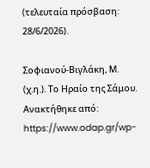(τελευταία πρόσβαση: 28/6/2026).

Σοφιανού-Βιγλάκη, Μ. (χ.η.). Το Ηραίο της Σάμου. Ανακτήθηκε από: https://www.odap.gr/wp-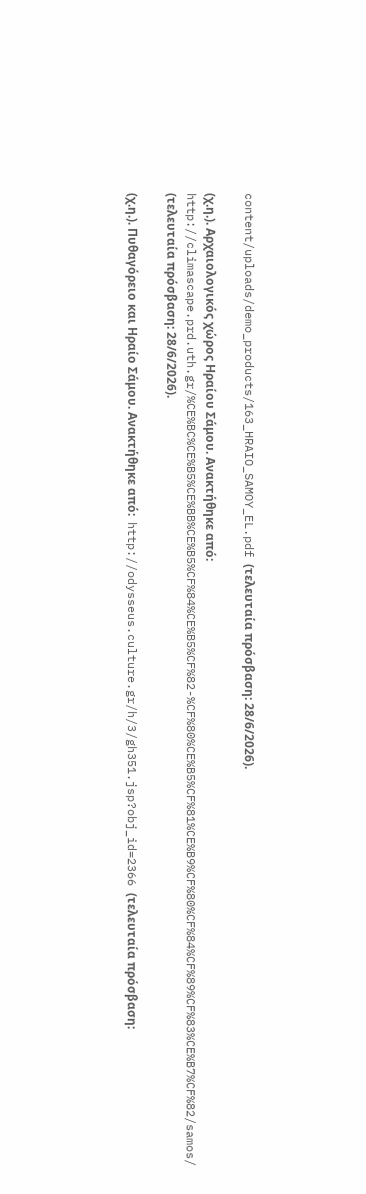content/uploads/demo_products/163_HRAIO_SAMOY_EL.pdf (τελευταία πρόσβαση: 28/6/2026).

(χ.η.). Αρχαιολογικός χώρος Ηραίου Σάμου. Ανακτήθηκε από: http://climascape.prd.uth.gr/%CE%BC%CE%B5%CE%BB%CE%B5%CF%84%CE%B5%CF%82-%CF%80%CE%B5%CF%81%CE%B9%CF%80%CF%84%CF%89%CF%83%CE%B7%CF%82/samos/ (τελευταία πρόσβαση: 28/6/2026).

(χ.η.). Πυθαγόρειο και Ηραίο Σάμου. Ανακτήθηκε από:  http://odysseus.culture.gr/h/3/gh351.jsp?obj_id=2366 (τελευταία πρόσβαση: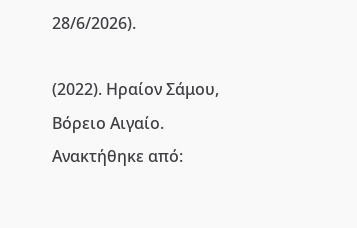28/6/2026).

(2022). Ηραίον Σάμου, Βόρειο Αιγαίο. Ανακτήθηκε από: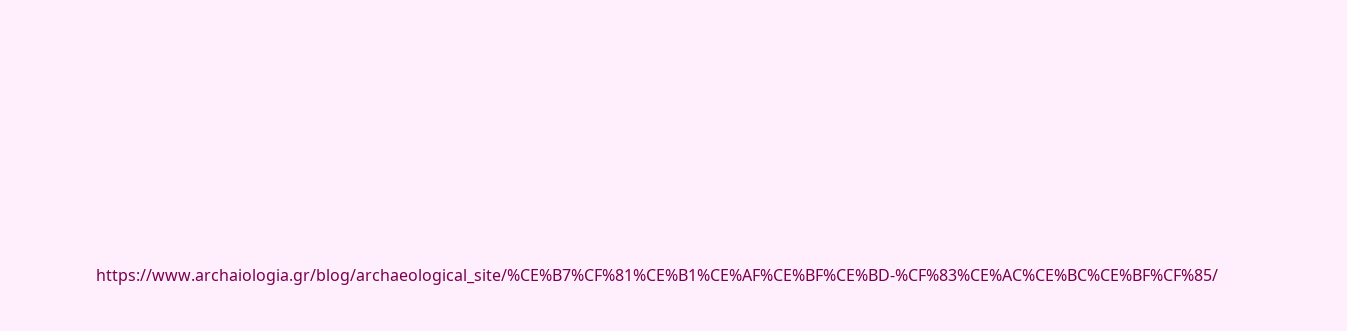https://www.archaiologia.gr/blog/archaeological_site/%CE%B7%CF%81%CE%B1%CE%AF%CE%BF%CE%BD-%CF%83%CE%AC%CE%BC%CE%BF%CF%85/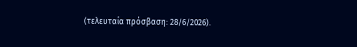(τελευταία πρόσβαση: 28/6/2026).